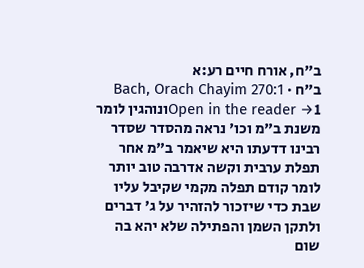ב"ח, אורח חיים רע:א
ב"ח · Bach, Orach Chayim 270:1
Open in the reader →1ונוהגין לומר משנת ב"מ וכו' נראה מהסדר שסדר רבינו דדעתו היא שיאמר ב"מ אחר תפלת ערבית וקשה אדרבה טוב יותר לומר קודם תפלה מקמי שקיבל עליו שבת כדי שיזכור להזהיר על ג' דברים ולתקן השמן והפתילה שלא יהא בה שום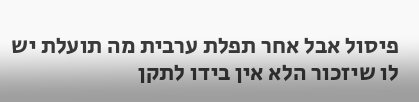פיסול אבל אחר תפלת ערבית מה תועלת יש לו שיזכור הלא אין בידו לתקן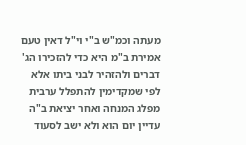מעתה וכמ"ש ב"י וי"ל דאין טעם אמירת ב"מ היא כדי להזכירו הג' דברים ולהזהיר לבני ביתו אלא לפי שמקדימין להתפלל ערבית מפלג המנחה ואחר יציאת ב"ה עדיין יום הוא ולא ישב לסעוד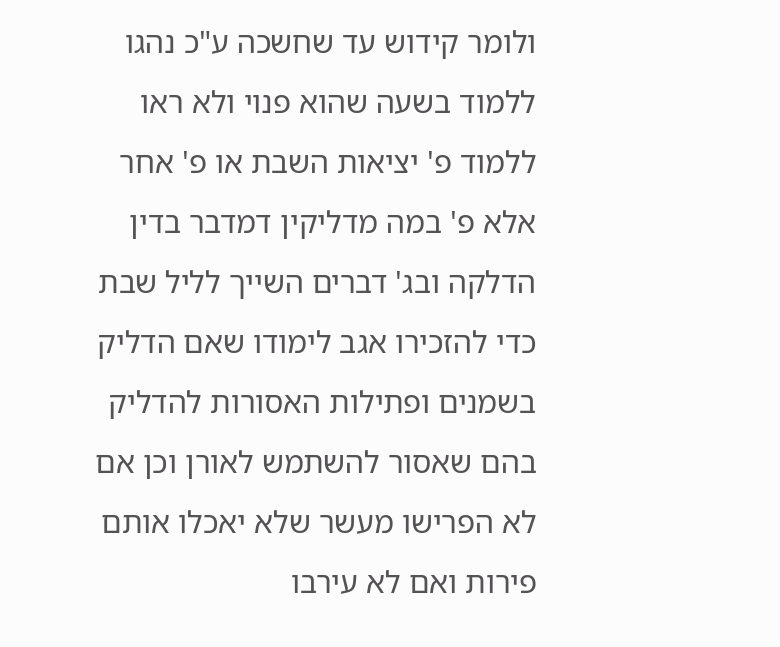ולומר קידוש עד שחשכה ע"כ נהגו ללמוד בשעה שהוא פנוי ולא ראו ללמוד פ' יציאות השבת או פ' אחר אלא פ' במה מדליקין דמדבר בדין הדלקה ובג' דברים השייך לליל שבת כדי להזכירו אגב לימודו שאם הדליק בשמנים ופתילות האסורות להדליק בהם שאסור להשתמש לאורן וכן אם לא הפרישו מעשר שלא יאכלו אותם פירות ואם לא עירבו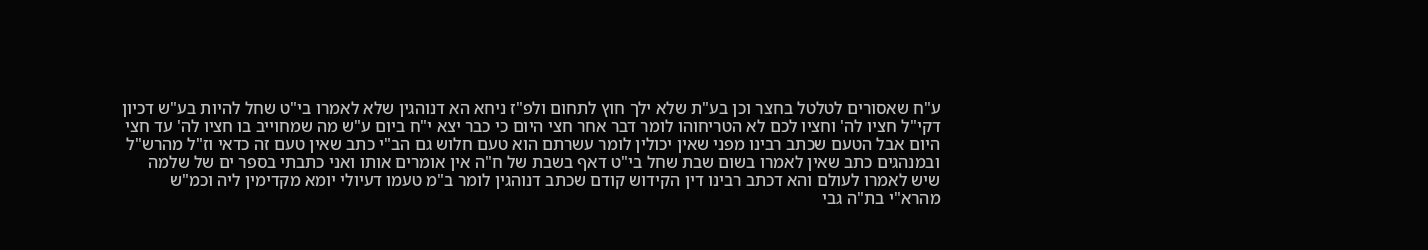ע"ח שאסורים לטלטל בחצר וכן בע"ת שלא ילך חוץ לתחום ולפ"ז ניחא הא דנוהגין שלא לאמרו בי"ט שחל להיות בע"ש דכיון דקי"ל חציו לה' וחציו לכם לא הטריחוהו לומר דבר אחר חצי היום כי כבר יצא י"ח ביום ע"ש מה שמחוייב בו חציו לה' עד חצי היום אבל הטעם שכתב רבינו מפני שאין יכולין לומר עשרתם הוא טעם חלוש גם הב"י כתב שאין טעם זה כדאי וז"ל מהרש"ל ובמנהגים כתב שאין לאמרו בשום שבת שחל בי"ט דאף בשבת של ח"ה אין אומרים אותו ואני כתבתי בספר ים של שלמה שיש לאמרו לעולם והא דכתב רבינו דין הקידוש קודם שכתב דנוהגין לומר ב"מ טעמו דעיולי יומא מקדימין ליה וכמ"ש מהרא"י בת"ה גבי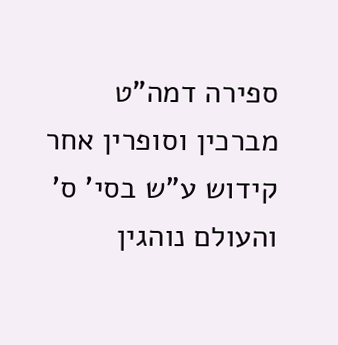ספירה דמה"ט מברכין וסופרין אחר קידוש ע"ש בסי' ס' והעולם נוהגין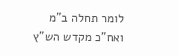לומר תחלה ב"מ ואח"כ מקדש הש"ץ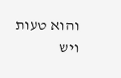והוא טעות ויש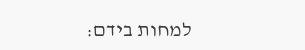למחות בידם: